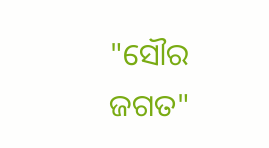"ସୌର ଜଗତ"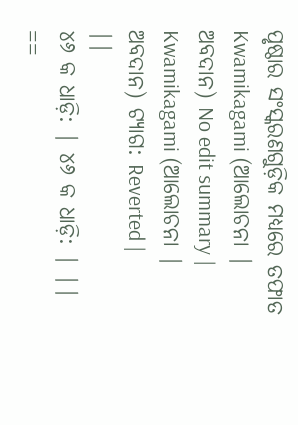ପୃଷ୍ଠାର ସଂସ୍କରଣଗୁଡ଼ିକ ମଧ୍ୟରେ ତଫାତ
Kwamikagami (ଆଲୋଚନା | ଅବଦାନ) No edit summary |
Kwamikagami (ଆଲୋଚନା | ଅବଦାନ) ଟ୍ୟାଗ: Reverted |
||
୪୬ କ ଧାଡ଼ି: | ୪୬ କ ଧାଡ଼ି: | ||
==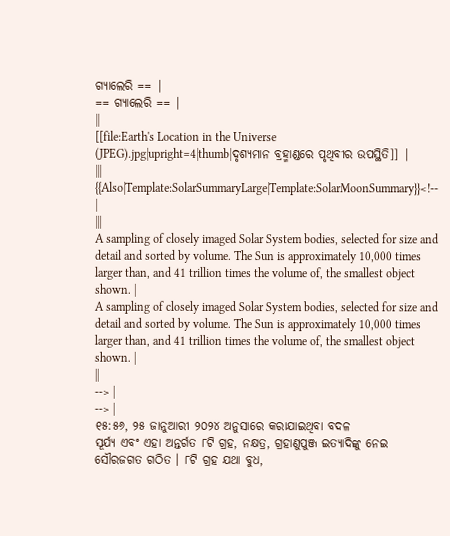ଗ୍ୟାଲେରି == |
== ଗ୍ୟାଲେରି == |
||
[[file:Earth's Location in the Universe (JPEG).jpg|upright=4|thumb|ଦୃଶ୍ୟମାନ ବ୍ରହ୍ମାଣ୍ଡରେ ପୃଥିବୀର ଉପସ୍ଥିତି]] |
|||
{{Also|Template:SolarSummaryLarge|Template:SolarMoonSummary}}<!-- |
|||
A sampling of closely imaged Solar System bodies, selected for size and detail and sorted by volume. The Sun is approximately 10,000 times larger than, and 41 trillion times the volume of, the smallest object shown. |
A sampling of closely imaged Solar System bodies, selected for size and detail and sorted by volume. The Sun is approximately 10,000 times larger than, and 41 trillion times the volume of, the smallest object shown. |
||
--> |
--> |
୧୫:୫୬, ୨୫ ଜାନୁଆରୀ ୨୦୨୪ ଅନୁସାରେ କରାଯାଇଥିବା ବଦଳ
ସୂର୍ଯ୍ୟ ଏବଂ ଏହା ଅନ୍ତର୍ଗତ ୮ଟି ଗ୍ରହ, ନକ୍ଷତ୍ର, ଗ୍ରହାଣୁପୁଞ୍ଜ ଇତ୍ୟାଦିଙ୍କୁ ନେଇ ସୌରଜଗତ ଗଠିତ । ୮ଟି ଗ୍ରହ ଯଥା ବୁଧ,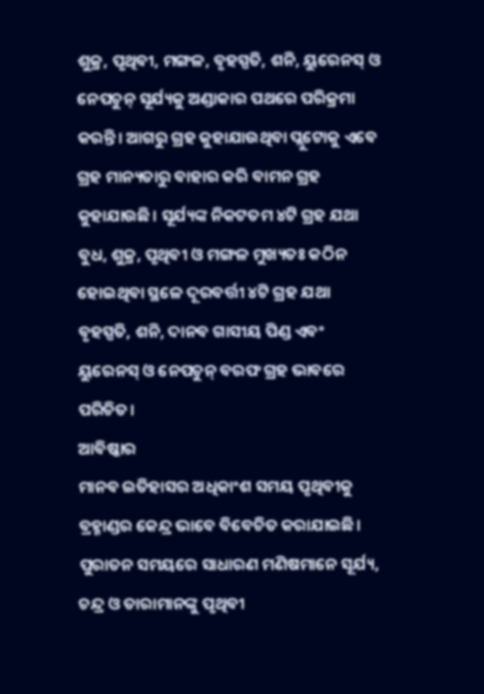ଶୁକ୍ର, ପୃଥିବୀ, ମଙ୍ଗଳ, ବୃହସ୍ପତି, ଶନି, ୟୁରେନସ୍ ଓ ନେପଚୁନ୍ ସୂର୍ଯ୍ୟକୁ ଅଣ୍ଡାକାର ପଥରେ ପରିକ୍ରମା କରନ୍ତି। ଆଗରୁ ଗ୍ରହ କୁହାଯାଉଥିବା ପ୍ଲୁଟୋକୁ ଏବେ ଗ୍ରହ ମାନ୍ୟତାରୁ ବାହାର କରି ବାମନ ଗ୍ରହ କୁହାଯାଉଛି। ସୂର୍ଯ୍ୟଙ୍କ ନିକଟତମ ୪ଟି ଗ୍ରହ ଯଥା ବୁଧ, ଶୁକ୍ର, ପୃଥିବୀ ଓ ମଙ୍ଗଳ ମୁଖ୍ୟତଃ କଠିନ ହୋଇଥିବା ସ୍ଥଳେ ଦୂରବର୍ତ୍ତୀ ୪ଟି ଗ୍ରହ ଯଥା ବୃହସ୍ପତି, ଶନି, ଦାନବ ଗାସୀୟ ପିଣ୍ଡ ଏବଂ ୟୁରେନସ୍ ଓ ନେପଚୁନ୍ ବରଫ ଗ୍ରହ ଭାବରେ ପରିଚିତ।
ଆବିଷ୍କାର
ମାନବ ଇତିହାସର ଅଧିକାଂଶ ସମୟ ପୃଥିବୀକୁ ବ୍ରହ୍ମାଣ୍ଡର କେନ୍ଦ୍ର ଭାବେ ବିବେଚିତ କରାଯାଇଛି। ପୁରାତନ ସମୟରେ ସାଧାରଣ ମଣିଷମାନେ ସୂର୍ଯ୍ୟ, ଚନ୍ଦ୍ର ଓ ତାରାମାନଙ୍କୁ ପୃଥିବୀ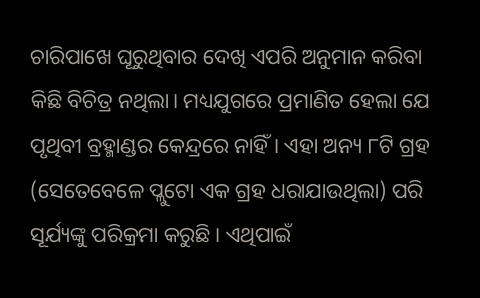ଚାରିପାଖେ ଘୂରୁଥିବାର ଦେଖି ଏପରି ଅନୁମାନ କରିବା କିଛି ବିଚିତ୍ର ନଥିଲା। ମଧ୍ୟଯୁଗରେ ପ୍ରମାଣିତ ହେଲା ଯେ ପୃଥିବୀ ବ୍ରହ୍ମାଣ୍ଡର କେନ୍ଦ୍ରରେ ନାହିଁ। ଏହା ଅନ୍ୟ ୮ଟି ଗ୍ରହ (ସେତେବେଳେ ପ୍ଲୁଟୋ ଏକ ଗ୍ରହ ଧରାଯାଉଥିଲା) ପରି ସୂର୍ଯ୍ୟଙ୍କୁ ପରିକ୍ରମା କରୁଛି। ଏଥିପାଇଁ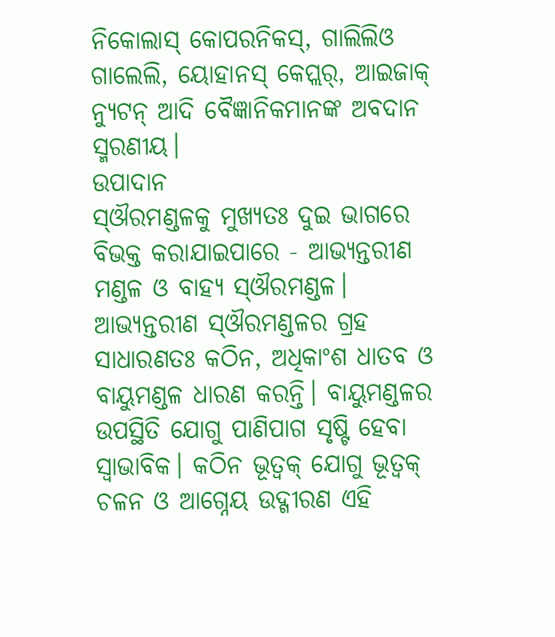ନିକୋଲାସ୍ କୋପରନିକସ୍, ଗାଲିଲିଓ ଗାଲେଲି, ୟୋହାନସ୍ କେପ୍ଲର୍, ଆଇଜାକ୍ ନ୍ୟୁଟନ୍ ଆଦି ବୈଜ୍ଞାନିକମାନଙ୍କ ଅବଦାନ ସ୍ମରଣୀୟ।
ଉପାଦାନ
ସ୍ଔରମଣ୍ଡଳକୁ ମୁଖ୍ୟତଃ ଦୁଇ ଭାଗରେ ବିଭକ୍ତ କରାଯାଇପାରେ - ଆଭ୍ୟନ୍ତରୀଣ ମଣ୍ଡଳ ଓ ବାହ୍ୟ ସ୍ଔରମଣ୍ଡଳ। ଆଭ୍ୟନ୍ତରୀଣ ସ୍ଔରମଣ୍ଡଳର ଗ୍ରହ ସାଧାରଣତଃ କଠିନ, ଅଧିକାଂଶ ଧାତବ ଓ ବାୟୁମଣ୍ଡଳ ଧାରଣ କରନ୍ତି। ବାୟୁମଣ୍ଡଳର ଉପସ୍ଥିତି ଯୋଗୁ ପାଣିପାଗ ସୃଷ୍ଟି ହେବା ସ୍ୱାଭାବିକ। କଠିନ ଭୂତ୍ୱକ୍ ଯୋଗୁ ଭୂତ୍ୱକ୍ ଚଳନ ଓ ଆଗ୍ନେୟ ଉଦ୍ଗୀରଣ ଏହି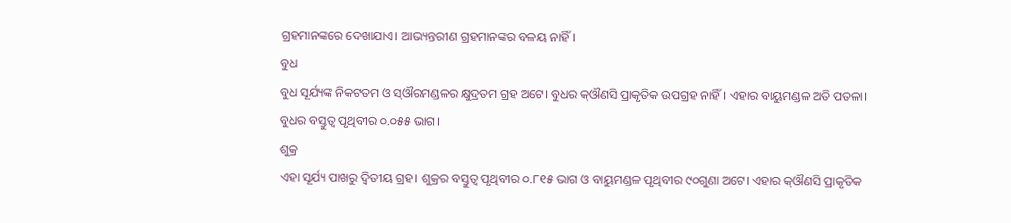ଗ୍ରହମାନଙ୍କରେ ଦେଖାଯାଏ। ଆଭ୍ୟନ୍ତରୀଣ ଗ୍ରହମାନଙ୍କର ବଳୟ ନାହିଁ।
ବୁଧ
ବୁଧ ସୂର୍ଯ୍ୟଙ୍କ ନିକଟତମ ଓ ସ୍ଔରମଣ୍ଡଳର କ୍ଷୁଦ୍ରତମ ଗ୍ରହ ଅଟେ। ବୁଧର କ୍ଔଣସି ପ୍ରାକୃତିକ ଉପଗ୍ରହ ନାହିଁ। ଏହାର ବାୟୁମଣ୍ଡଳ ଅତି ପତଳା। ବୁଧର ବସ୍ତୁତ୍ୱ ପୃଥିବୀର ୦.୦୫୫ ଭାଗ।
ଶୁକ୍ର
ଏହା ସୂର୍ଯ୍ୟ ପାଖରୁ ଦ୍ୱିତୀୟ ଗ୍ରହ। ଶୁକ୍ରର ବସ୍ତୁତ୍ୱ ପୃଥିବୀର ୦.୮୧୫ ଭାଗ ଓ ବାୟୁମଣ୍ଡଳ ପୃଥିବୀର ୯୦ଗୁଣା ଅଟେ। ଏହାର କ୍ଔଣସି ପ୍ରାକୃତିକ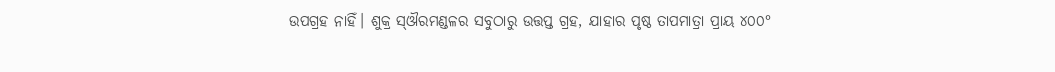ଉପଗ୍ରହ ନାହିଁ। ଶୁକ୍ର ସ୍ଔରମଣ୍ଡଳର ସବୁଠାରୁ ଉତ୍ତପ୍ତ ଗ୍ରହ, ଯାହାର ପୃଷ୍ଠ ତାପମାତ୍ରା ପ୍ରାୟ ୪୦୦°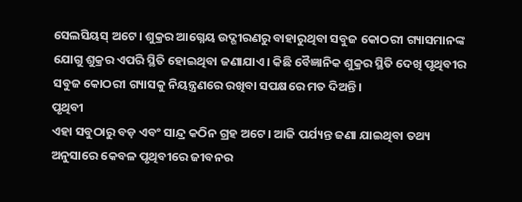ସେଲସିୟସ୍ ଅଟେ। ଶୁକ୍ରର ଆଗ୍ନେୟ ଉଦ୍ଗୀରଣରୁ ବାହାରୁଥିବା ସବୁଜ କୋଠରୀ ଗ୍ୟାସମାନଙ୍କ ଯୋଗୁ ଶୁକ୍ରର ଏପରି ସ୍ଥିତି ହୋଇଥିବା ଜଣାଯାଏ। କିଛି ବୈଜ୍ଞାନିକ ଶୁକ୍ରର ସ୍ଥିତି ଦେଖି ପୃଥିବୀର ସବୁଜ କୋଠରୀ ଗ୍ୟାସକୁ ନିୟନ୍ତ୍ରଣରେ ରଖିବା ସପକ୍ଷରେ ମତ ଦିଅନ୍ତି।
ପୃଥିବୀ
ଏହା ସବୁଠାରୁ ବଡ଼ ଏବଂ ସାନ୍ଦ୍ର କଠିନ ଗ୍ରହ ଅଟେ। ଆଜି ପର୍ଯ୍ୟନ୍ତ ଜଣା ଯାଇଥିବା ତଥ୍ୟ ଅନୁସାରେ କେବଳ ପୃଥିବୀରେ ଜୀବନର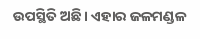ଉପସ୍ଥିତି ଅଛି। ଏହାର ଜଳମଣ୍ଡଳ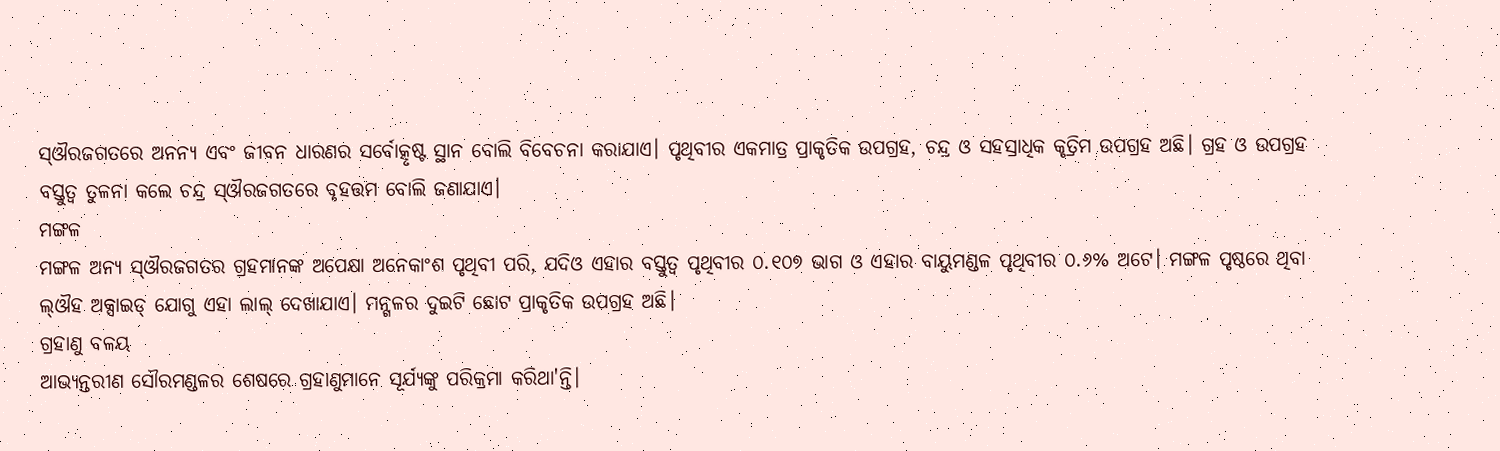ସ୍ଔରଜଗତରେ ଅନନ୍ୟ ଏବଂ ଜୀବନ ଧାରଣର ସର୍ବୋତ୍କୃଷ୍ଟ ସ୍ଥାନ ବୋଲି ବିବେଚନା କରାଯାଏ। ପୃଥିବୀର ଏକମାତ୍ର ପ୍ରାକୃତିକ ଉପଗ୍ରହ, ଚନ୍ଦ୍ର ଓ ସହସ୍ରାଧିକ କୃତ୍ରିମ ଉପଗ୍ରହ ଅଛି। ଗ୍ରହ ଓ ଉପଗ୍ରହ ବସ୍ତୁତ୍ୱ ତୁଳନା କଲେ ଚନ୍ଦ୍ର ସ୍ଔରଜଗତରେ ବୃହତ୍ତମ ବୋଲି ଜଣାଯାଏ।
ମଙ୍ଗଳ
ମଙ୍ଗଳ ଅନ୍ୟ ସ୍ଔରଜଗତର ଗ୍ରହମାନଙ୍କ ଅପେକ୍ଷା ଅନେକାଂଶ ପୃଥିବୀ ପରି, ଯଦିଓ ଏହାର ବସ୍ତୁତ୍ୱ ପୃଥିବୀର ୦.୧୦୭ ଭାଗ ଓ ଏହାର ବାୟୁମଣ୍ଡଳ ପୃଥିବୀର ୦.୬% ଅଟେ। ମଙ୍ଗଳ ପୃଷ୍ଠରେ ଥିବା ଲ୍ଔହ ଅକ୍ସାଇଡ୍ ଯୋଗୁ ଏହା ଲାଲ୍ ଦେଖାଯାଏ। ମନ୍ଗଳର ଦୁଇଟି ଛୋଟ ପ୍ରାକୃତିକ ଉପଗ୍ରହ ଅଛି।
ଗ୍ରହାଣୁ ବଳୟ
ଆଭ୍ୟନ୍ତରୀଣ ସୌରମଣ୍ଡଳର ଶେଷରେ ଗ୍ରହାଣୁମାନେ ସୂର୍ଯ୍ୟଙ୍କୁ ପରିକ୍ରମା କରିଥା'ନ୍ତି।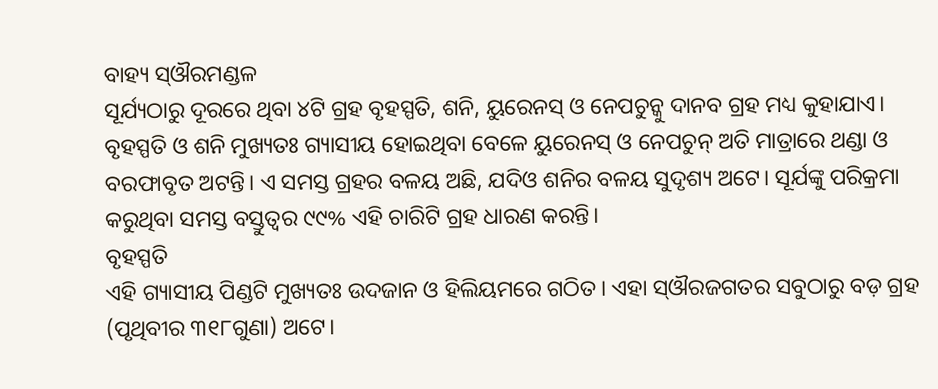ବାହ୍ୟ ସ୍ଔରମଣ୍ଡଳ
ସୂର୍ଯ୍ୟଠାରୁ ଦୂରରେ ଥିବା ୪ଟି ଗ୍ରହ ବୃହସ୍ପତି, ଶନି, ୟୁରେନସ୍ ଓ ନେପଚୁନ୍କୁ ଦାନବ ଗ୍ରହ ମଧ୍ୟ କୁହାଯାଏ। ବୃହସ୍ପତି ଓ ଶନି ମୁଖ୍ୟତଃ ଗ୍ୟାସୀୟ ହୋଇଥିବା ବେଳେ ୟୁରେନସ୍ ଓ ନେପଚୁନ୍ ଅତି ମାତ୍ରାରେ ଥଣ୍ଡା ଓ ବରଫାବୃତ ଅଟନ୍ତି। ଏ ସମସ୍ତ ଗ୍ରହର ବଳୟ ଅଛି, ଯଦିଓ ଶନିର ବଳୟ ସୁଦୃଶ୍ୟ ଅଟେ। ସୂର୍ଯଙ୍କୁ ପରିକ୍ରମା କରୁଥିବା ସମସ୍ତ ବସ୍ତୁତ୍ୱର ୯୯% ଏହି ଚାରିଟି ଗ୍ରହ ଧାରଣ କରନ୍ତି।
ବୃହସ୍ପତି
ଏହି ଗ୍ୟାସୀୟ ପିଣ୍ଡଟି ମୁଖ୍ୟତଃ ଉଦଜାନ ଓ ହିଲିୟମରେ ଗଠିତ। ଏହା ସ୍ଔରଜଗତର ସବୁଠାରୁ ବଡ଼ ଗ୍ରହ (ପୃଥିବୀର ୩୧୮ଗୁଣା) ଅଟେ।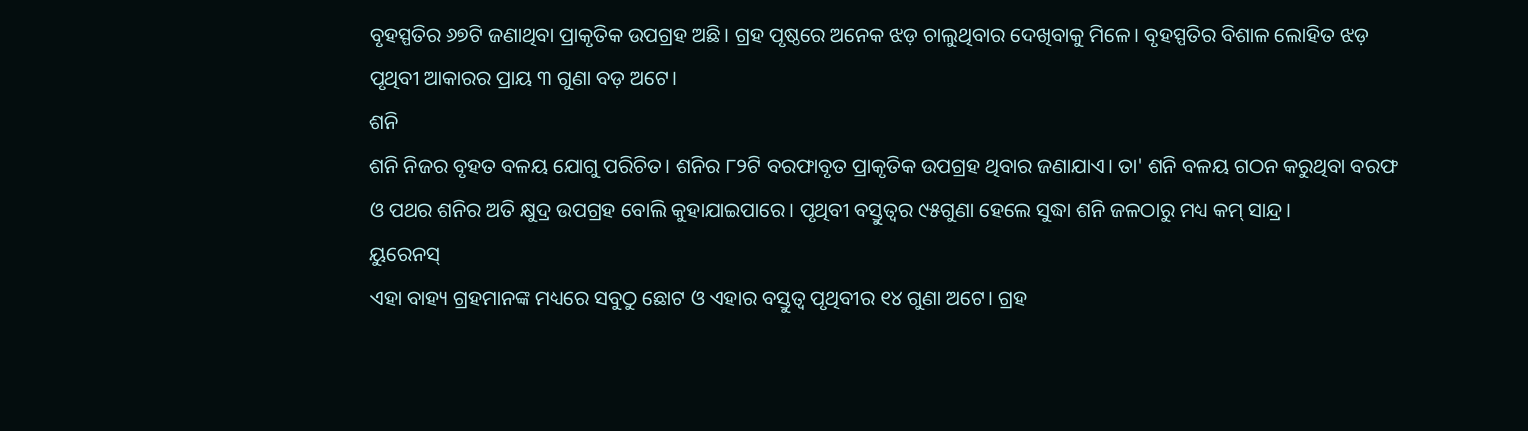ବୃହସ୍ପତିର ୬୭ଟି ଜଣାଥିବା ପ୍ରାକୃତିକ ଉପଗ୍ରହ ଅଛି। ଗ୍ରହ ପୃଷ୍ଠରେ ଅନେକ ଝଡ଼ ଚାଲୁଥିବାର ଦେଖିବାକୁ ମିଳେ। ବୃହସ୍ପତିର ବିଶାଳ ଲୋହିତ ଝଡ଼ ପୃଥିବୀ ଆକାରର ପ୍ରାୟ ୩ ଗୁଣା ବଡ଼ ଅଟେ।
ଶନି
ଶନି ନିଜର ବୃହତ ବଳୟ ଯୋଗୁ ପରିଚିତ। ଶନିର ୮୨ଟି ବରଫାବୃତ ପ୍ରାକୃତିକ ଉପଗ୍ରହ ଥିବାର ଜଣାଯାଏ। ତା' ଶନି ବଳୟ ଗଠନ କରୁଥିବା ବରଫ ଓ ପଥର ଶନିର ଅତି କ୍ଷୁଦ୍ର ଉପଗ୍ରହ ବୋଲି କୁହାଯାଇପାରେ। ପୃଥିବୀ ବସ୍ତୁତ୍ୱର ୯୫ଗୁଣା ହେଲେ ସୁଦ୍ଧା ଶନି ଜଳଠାରୁ ମଧ୍ୟ କମ୍ ସାନ୍ଦ୍ର।
ୟୁରେନସ୍
ଏହା ବାହ୍ୟ ଗ୍ରହମାନଙ୍କ ମଧ୍ୟରେ ସବୁଠୁ ଛୋଟ ଓ ଏହାର ବସ୍ତୁତ୍ୱ ପୃଥିବୀର ୧୪ ଗୁଣା ଅଟେ। ଗ୍ରହ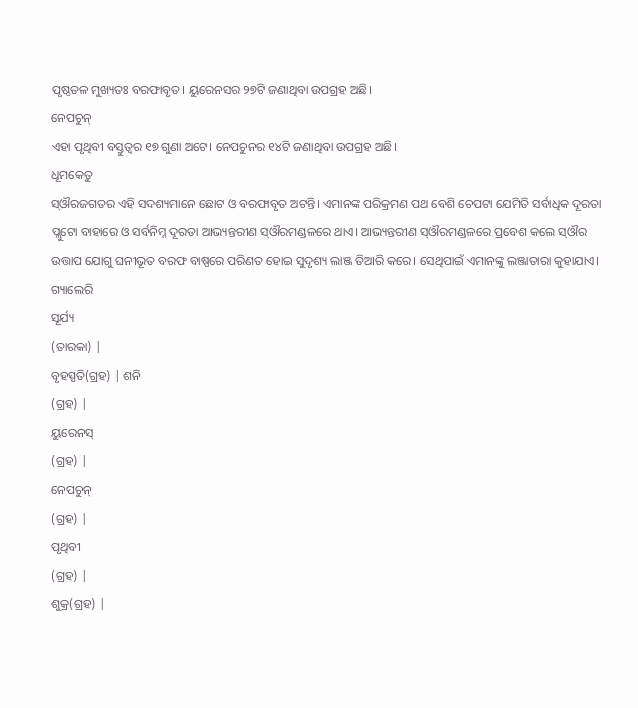ପୃଷ୍ଠତଳ ମୁଖ୍ୟତଃ ବରଫାବୃତ। ୟୁରେନସର ୨୭ଟି ଜଣାଥିବା ଉପଗ୍ରହ ଅଛି।
ନେପଚୁନ୍
ଏହା ପୃଥିବୀ ବସ୍ତୁତ୍ୱର ୧୭ ଗୁଣା ଅଟେ। ନେପଚୁନର ୧୪ଟି ଜଣାଥିବା ଉପଗ୍ରହ ଅଛି।
ଧୂମକେତୁ
ସ୍ଔରଜଗତର ଏହି ସଦଶ୍ୟମାନେ ଛୋଟ ଓ ବରଫାବୃତ ଅଟନ୍ତି। ଏମାନଙ୍କ ପରିକ୍ରମଣ ପଥ ବେଶି ଚେପଟା ଯେମିତି ସର୍ବାଧିକ ଦୂରତା ପ୍ଲୁଟୋ ବାହାରେ ଓ ସର୍ବନିମ୍ନ ଦୂରତା ଆଭ୍ୟନ୍ତରୀଣ ସ୍ଔରମଣ୍ଡଳରେ ଥାଏ। ଆଭ୍ୟନ୍ତରୀଣ ସ୍ଔରମଣ୍ଡଳରେ ପ୍ରବେଶ କଲେ ସ୍ଔର ଉତ୍ତାପ ଯୋଗୁ ଘନୀଭୂତ ବରଫ ବାଷ୍ପରେ ପରିଣତ ହୋଇ ସୁଦୃଶ୍ୟ ଲାଞ୍ଜ ତିଆରି କରେ। ସେଥିପାଇଁ ଏମାନଙ୍କୁ ଲଞ୍ଜାତାରା କୁହାଯାଏ।
ଗ୍ୟାଲେରି
ସୂର୍ଯ୍ୟ
(ତାରକା) |
ବୃହସ୍ପତି(ଗ୍ରହ) | ଶନି
(ଗ୍ରହ) |
ୟୁରେନସ୍
(ଗ୍ରହ) |
ନେପଚୁନ୍
(ଗ୍ରହ) |
ପୃଥିବୀ
(ଗ୍ରହ) |
ଶୁକ୍ର(ଗ୍ରହ) |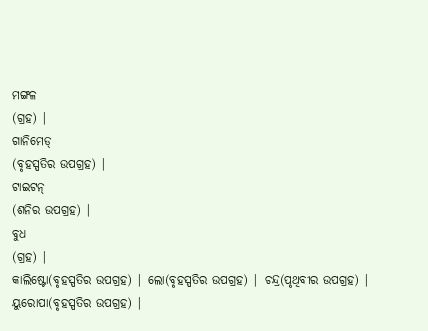ମଙ୍ଗଳ
(ଗ୍ରହ) |
ଗାନିମେଡ୍
(ବୃହସ୍ପତିର ଉପଗ୍ରହ) |
ଟାଇଟନ୍
(ଶନିର ଉପଗ୍ରହ) |
ବୁଧ
(ଗ୍ରହ) |
କାଲିଷ୍ଟୋ(ବୃହସ୍ପତିର ଉପଗ୍ରହ) | ଲୋ(ବୃହସ୍ପତିର ଉପଗ୍ରହ) | ଚନ୍ଦ୍ର(ପୃଥିବୀର ଉପଗ୍ରହ) |
ୟୁରୋପା(ବୃହସ୍ପତିର ଉପଗ୍ରହ) |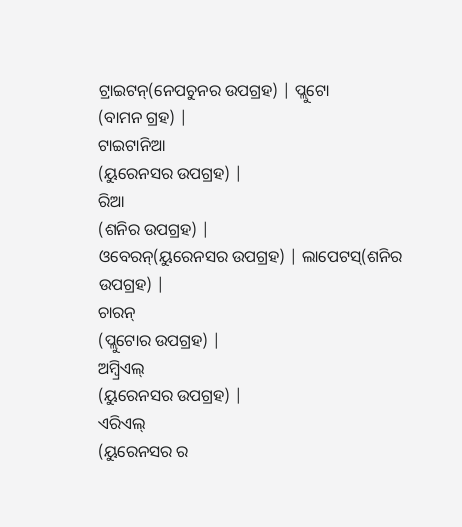ଟ୍ରାଇଟନ୍(ନେପଚୁନର ଉପଗ୍ରହ) | ପ୍ଲୁଟୋ
(ବାମନ ଗ୍ରହ) |
ଟାଇଟାନିଆ
(ୟୁରେନସର ଉପଗ୍ରହ) |
ରିଆ
(ଶନିର ଉପଗ୍ରହ) |
ଓବେରନ୍(ୟୁରେନସର ଉପଗ୍ରହ) | ଲାପେଟସ୍(ଶନିର ଉପଗ୍ରହ) |
ଚାରନ୍
(ପ୍ଲୁଟୋର ଉପଗ୍ରହ) |
ଅମ୍ବ୍ରିଏଲ୍
(ୟୁରେନସର ଉପଗ୍ରହ) |
ଏରିଏଲ୍
(ୟୁରେନସର ର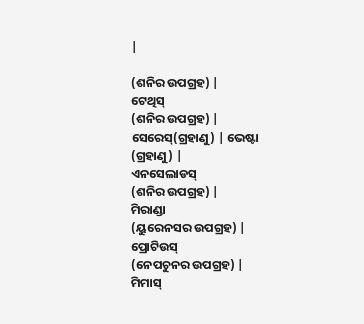|

(ଶନିର ଉପଗ୍ରହ) |
ଟେଥିସ୍
(ଶନିର ଉପଗ୍ରହ) |
ସେରେସ୍(ଗ୍ରହାଣୁ) | ଭେଷ୍ଟା
(ଗ୍ରହାଣୁ) |
ଏନସେଲାଡସ୍
(ଶନିର ଉପଗ୍ରହ) |
ମିରାଣ୍ଡା
(ୟୁରେନସର ଉପଗ୍ରହ) |
ପ୍ରୋଟିଉସ୍
(ନେପଚୁନର ଉପଗ୍ରହ) |
ମିମାସ୍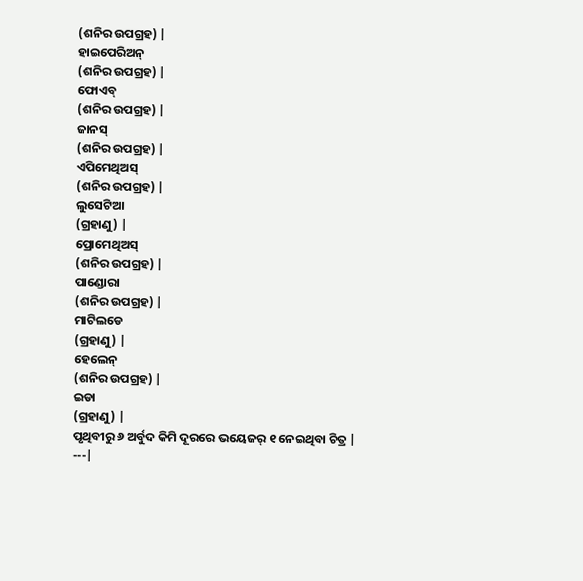(ଶନିର ଉପଗ୍ରହ) |
ହାଇପେରିଅନ୍
(ଶନିର ଉପଗ୍ରହ) |
ଫୋଏବ୍
(ଶନିର ଉପଗ୍ରହ) |
ଜାନସ୍
(ଶନିର ଉପଗ୍ରହ) |
ଏପିମେଥିଅସ୍
(ଶନିର ଉପଗ୍ରହ) |
ଲୁସେଟିଆ
(ଗ୍ରହାଣୁ) |
ପ୍ରୋମେଥିଅସ୍
(ଶନିର ଉପଗ୍ରହ) |
ପାଣ୍ଡୋରା
(ଶନିର ଉପଗ୍ରହ) |
ମାଟିଲଡେ
(ଗ୍ରହାଣୁ) |
ହେଲେନ୍
(ଶନିର ଉପଗ୍ରହ) |
ଇଡା
(ଗ୍ରହାଣୁ) |
ପୃଥିବୀରୁ ୬ ଅର୍ବୁଦ କିମି ଦୂରରେ ଭୟେଜର୍ ୧ ନେଇଥିବା ଚିତ୍ର |
---|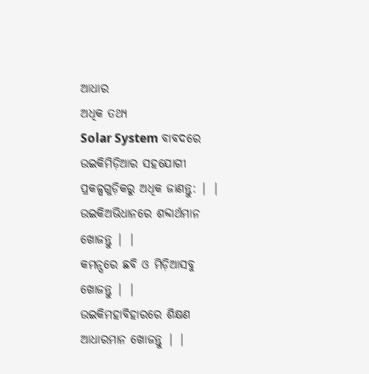ଆଧାର
ଅଧିକ ତଥ୍ୟ
Solar System ବାବଦରେ ଉଇକିମିଡ଼ିଆର ସହଯୋଗୀ ପ୍ରକଳ୍ପଗୁଡ଼ିକରୁ ଅଧିକ ଜାଣନ୍ତୁ: | |
ଉଇକିଅଭିଧାନରେ ଶବ୍ଦାର୍ଥମାନ ଖୋଜନ୍ତୁ | |
କମନ୍ସରେ ଛବି ଓ ମିଡ଼ିଆସବୁ ଖୋଜନ୍ତୁ | |
ଉଇକିମହାବିହାରରେ ଶିକ୍ଷଣ ଆଧାରମାନ ଖୋଜନ୍ତୁ | |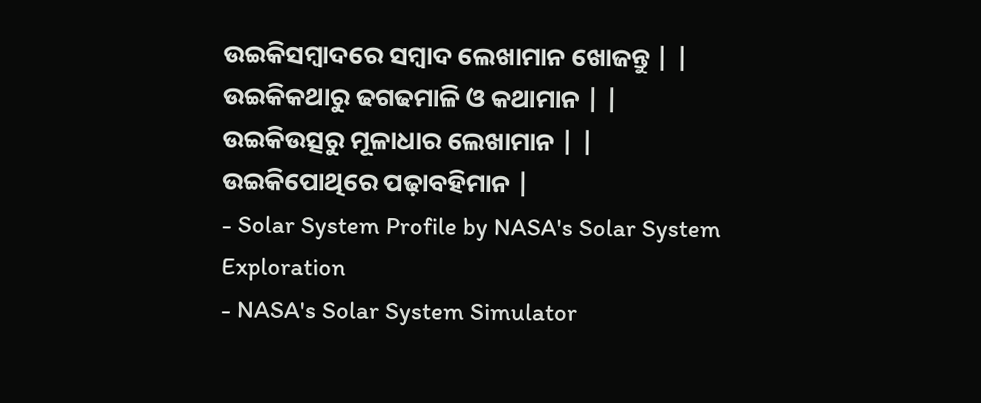ଉଇକିସମ୍ବାଦରେ ସମ୍ବାଦ ଲେଖାମାନ ଖୋଜନ୍ତୁ | |
ଉଇକିକଥାରୁ ଢଗଢମାଳି ଓ କଥାମାନ | |
ଉଇକିଉତ୍ସରୁ ମୂଳାଧାର ଲେଖାମାନ | |
ଉଇକିପୋଥିରେ ପଢ଼ାବହିମାନ |
- Solar System Profile by NASA's Solar System Exploration
- NASA's Solar System Simulator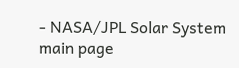- NASA/JPL Solar System main page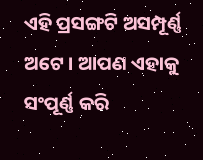ଏହି ପ୍ରସଙ୍ଗଟି ଅସମ୍ପୂର୍ଣ୍ଣ ଅଟେ । ଆପଣ ଏହାକୁ ସଂପୂର୍ଣ୍ଣ କରି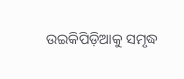ଉଇକିପିଡ଼ିଆକୁ ସମୃଦ୍ଧ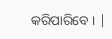କରିପାରିବେ । |